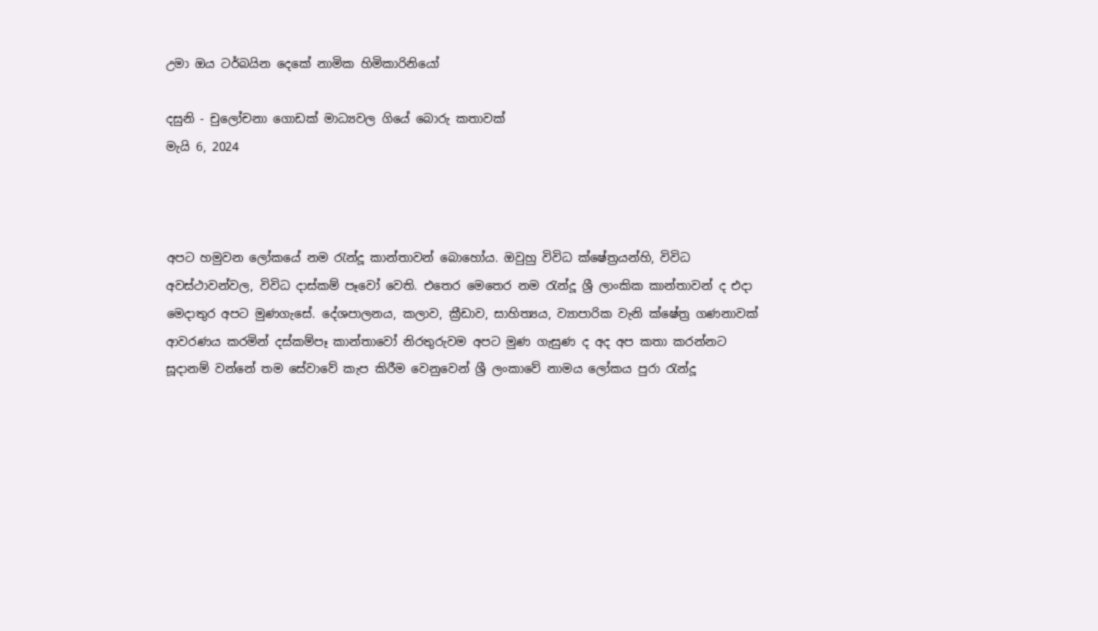උමා ඔය ටර්බයින දෙකේ නාමික හිමිකාරිනියෝ

දසුනි - චුලෝචනා ගොඩක් මාධ්‍යවල ගියේ බොරු කතාවක්
මැයි 6, 2024



අපට හමුවන ලෝකයේ නම රැන්දූ කාන්තාවන් බොහෝය. ඔවුහු විවිධ ක්ෂේත්‍රයන්හි, විවිධ අවස්ථාවන්වල, විවිධ දාස්කම් පෑවෝ වෙති. එතෙර මෙතෙර නම රැන්දූ ශ්‍රී ලාංකික කාන්තාවන් ද එදා මෙදාතුර අපට මුණගැසේ. දේශපාලනය, කලාව, ක්‍රීඩාව, සාහිත්‍යය, ව්‍යාපාරික වැනි ක්ෂේත්‍ර ගණනාවක් ආවරණය කරමින් දස්කම්පෑ කාන්තාවෝ නිරතුරුවම අපට මුණ ගැසුණ ද අද අප කතා කරන්නට සූදානම් වන්නේ තම සේවාවේ කැප කිරීම වෙනුවෙන් ශ්‍රී ලංකාවේ නාමය ලෝකය පුරා රැන්දූ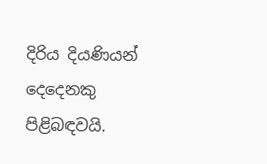දිරිය දියණියන් දෙදෙනකු පිළිබඳවයි.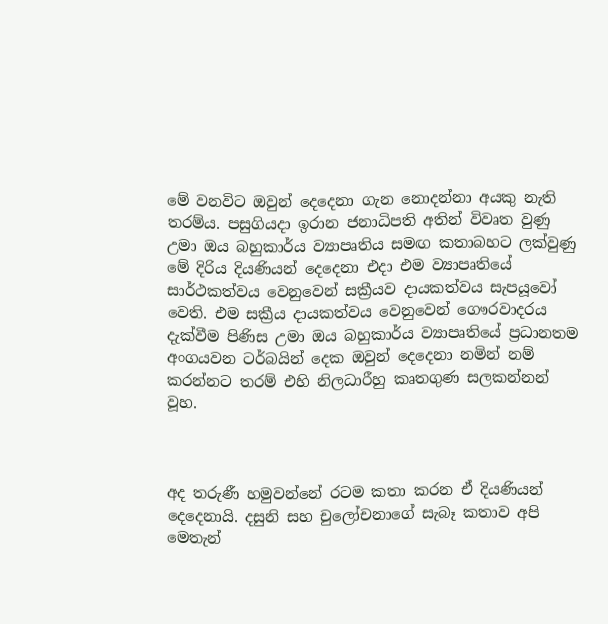මේ වනවිට ඔවුන් දෙදෙනා ගැන නොදන්නා අයකු නැති තරම්ය. පසුගියදා ඉරාන ජනාධිපති අතින් විවෘත වුණු උමා ඔය බහුකාර්ය ව්‍යාපෘතිය සමඟ කතාබහට ලක්වුණු මේ දිරිය දියණියන් දෙදෙනා එදා එම ව්‍යාපෘතියේ සාර්ථකත්වය වෙනුවෙන් සක්‍රීයව දායකත්වය සැපයූවෝ වෙති. එම සක්‍රීය දායකත්වය වෙනුවෙන් ගෞරවාදරය දැක්වීම පිණිස උමා ඔය බහුකාර්ය ව්‍යාපෘතියේ ප්‍රධානතම අංගයවන ටර්බයින් දෙක ඔවුන් දෙදෙනා නමින් නම් කරන්නට තරම් එහි නිලධාරීහු කෘතගුණ සලකන්නන් වූහ.



අද තරුණී හමුවන්නේ රටම කතා කරන ඒ දියණියන් දෙදෙනායි. දසුනි සහ චුලෝචනාගේ සැබෑ කතාව අපි මෙතැන්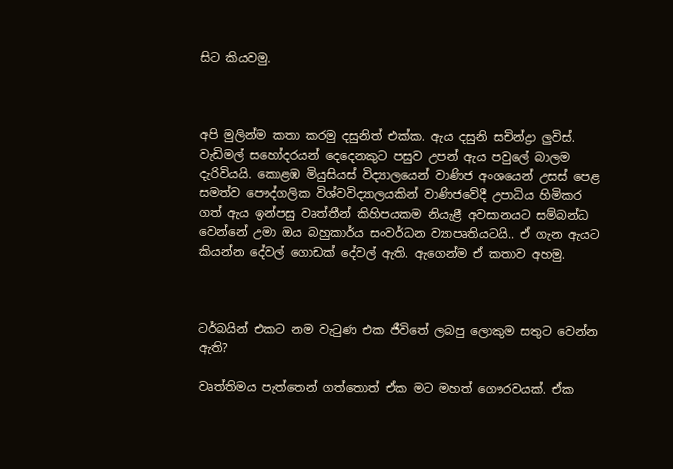සිට කියවමු.



අපි මුලින්ම කතා කරමු දසුනිත් එක්ක. ඇය දසුනි සචින්ද්‍රා ලුවිස්. වැඩිමල් සහෝදරයන් දෙදෙනකුට පසුව උපන් ඇය පවුලේ බාලම දැරිවියයි. කොළඹ මියුසියස් විද්‍යාලයෙන් වාණිජ අංශයෙන් උසස් පෙළ සමත්ව පෞද්ගලික විශ්වවිද්‍යාලයකින් වාණිජවේදී උපාධිය හිමිකර ගත් ඇය ඉන්පසු වෘත්තීන් කිහිපයකම නියැළී අවසානයට සම්බන්ධ වෙන්නේ උමා ඔය බහුකාර්ය සංවර්ධන ව්‍යාපෘතියටයි.. ඒ ගැන ඇයට කියන්න දේවල් ගොඩක් දේවල් ඇති. ඇගෙන්ම ඒ කතාව අහමු.



ටර්බයින් එකට නම වැටුණ එක ජීවිතේ ලබපු ලොකුම සතුට වෙන්න ඇති?

වෘත්තිමය පැත්තෙන් ගත්තොත් ඒක මට මහත් ගෞරවයක්. ඒක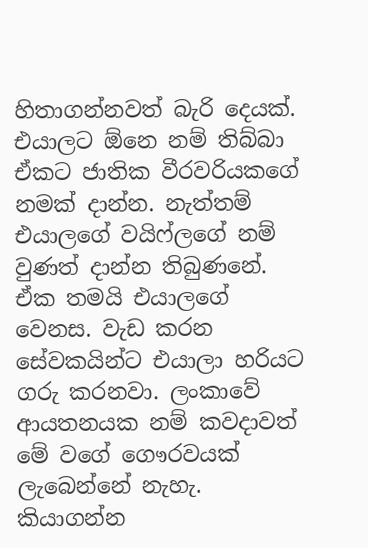හිතාගන්නවත් බැරි දෙයක්. එයාලට ඕනෙ නම් තිබ්බා ඒකට ජාතික වීරවරියකගේ නමක් දාන්න. නැත්තම් එයාලගේ වයිෆ්ලගේ නම් වුණත් දාන්න තිබුණනේ. ඒක තමයි එයාලගේ වෙනස. වැඩ කරන සේවකයින්ට එයාලා හරියට ගරු කරනවා. ලංකාවේ ආයතනයක නම් කවදාවත් මේ වගේ ගෞරවයක් ලැබෙන්නේ නැහැ. කියාගන්න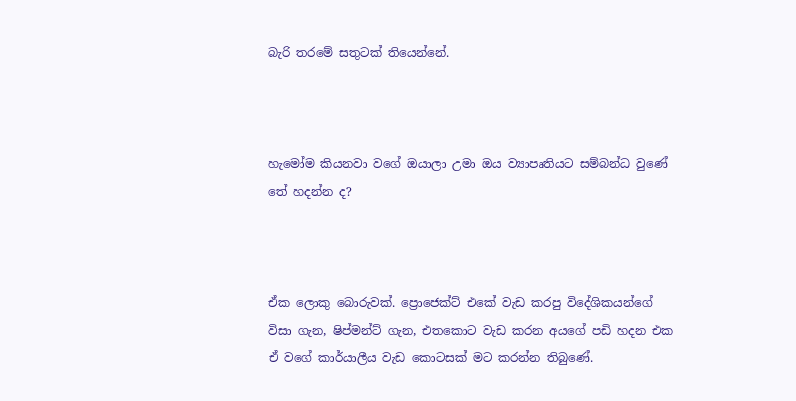බැරි තරමේ සතුටක් තියෙන්නේ.



හැමෝම කියනවා වගේ ඔයාලා උමා ඔය ව්‍යාපෘතියට සම්බන්ධ වුණේ තේ හදන්න ද?



ඒක ලොකු බොරුවක්. ප්‍රොජෙක්ට් එකේ වැඩ කරපු විදේශිකයන්ගේ විසා ගැන, ෂිප්මන්ට් ගැන, එතකොට වැඩ කරන අයගේ පඩි හදන එක ඒ වගේ කාර්යාලීය වැඩ කොටසක් මට කරන්න තිබුණේ.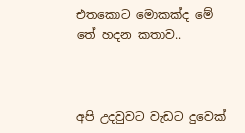එතකොට මොකක්ද මේ තේ හදන කතාව..



අපි උදවුවට වැඩට දුවෙක්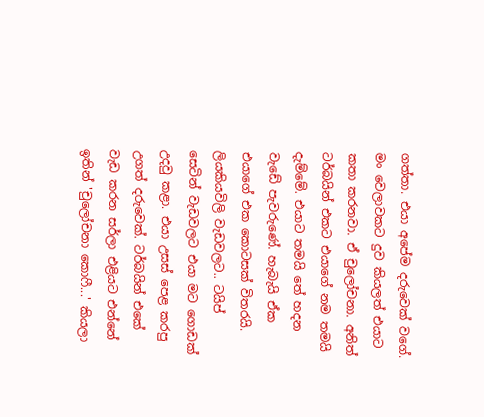ගත්තා. එයා අපේම දරුවෙක් වගේ. මං වෙලාවකට දුව කියලත් එයාට කතා කරනවා. ඒ චුලෝචනා. අනිත් ටර්බයින් එකට එයාගේ නම තමයි දැම්මේ. එයාට තමයි තේ හදන වැඩේ පැවරුණේ. හැබැයි ඒක එයාගේ එක කොටසක් විතරයි. ලියකියවිලි වැඩවලට.. ටයිප් සෙටින් වැඩවලට එයා මට ගොඩක් උදවු කළා. එයා උසස් පෙළ කරපු උගත් දරුවෙක්. ටර්බයින් එකේ වැඩ කරන සර්ලා එළියට එන්නේ ඉතින් 'චුලෝචනා කොෆී...' කියලා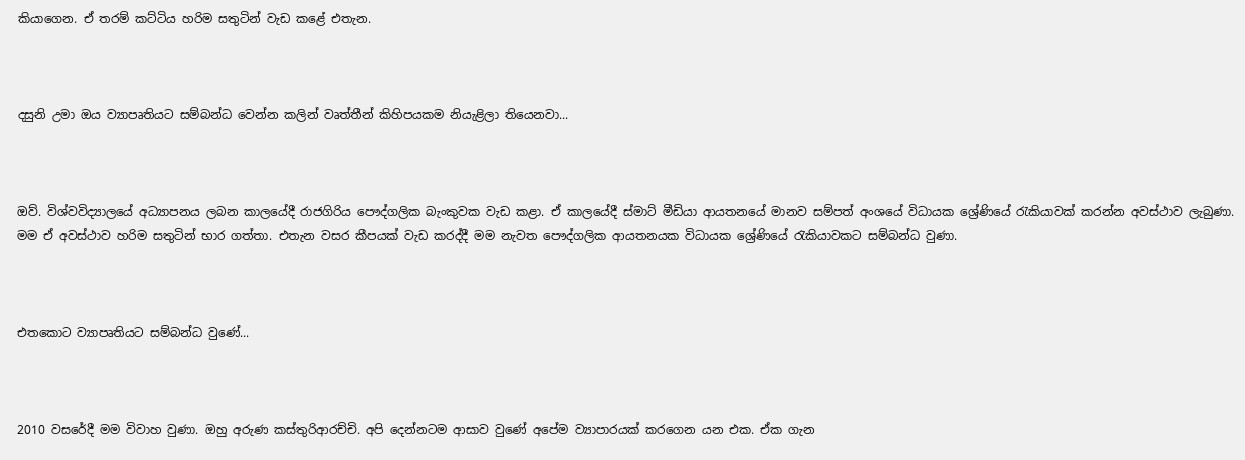කියාගෙන. ඒ තරම් කට්ටිය හරිම සතුටින් වැඩ කළේ එතැන.



දසුනි උමා ඔය ව්‍යාපෘතියට සම්බන්ධ වෙන්න කලින් වෘත්තීන් කිහිපයකම නියැළිලා තියෙනවා...



ඔව්. විශ්වවිද්‍යාලයේ අධ්‍යාපනය ලබන කාලයේදී රාජගිරිය පෞද්ගලික බැංකුවක වැඩ කළා. ඒ කාලයේදී ස්මාට් මීඩියා ආයතනයේ මානව සම්පත් අංශයේ විධායක ශ්‍රේණියේ රැකියාවක් කරන්න අවස්ථාව ලැබුණා. මම ඒ අවස්ථාව හරිම සතුටින් භාර ගත්තා. එතැන වසර කීපයක් වැඩ කරද්දී මම නැවත පෞද්ගලික ආයතනයක විධායක ශ්‍රේණියේ රැකියාවකට සම්බන්ධ වුණා.



එතකොට ව්‍යාපෘතියට සම්බන්ධ වුණේ...



2010 වසරේදී මම විවාහ වුණා. ඔහු අරුණ කස්තුරිආරච්චි. අපි දෙන්නටම ආසාව වුණේ අපේම ව්‍යාපාරයක් කරගෙන යන එක. ඒක ගැන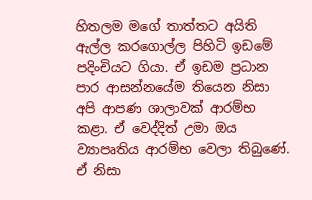හිතලම මගේ තාත්තට අයිති ඇල්ල කරගොල්ල පිහිටි ඉඩමේ පදිංචියට ගියා. ඒ ඉඩම ප්‍රධාන පාර ආසන්නයේම තියෙන නිසා අපි ආපණ ශාලාවක් ආරම්භ කළා. ඒ වෙද්දිත් උමා ඔය ව්‍යාපෘතිය ආරම්භ වෙලා තිබුණේ. ඒ නිසා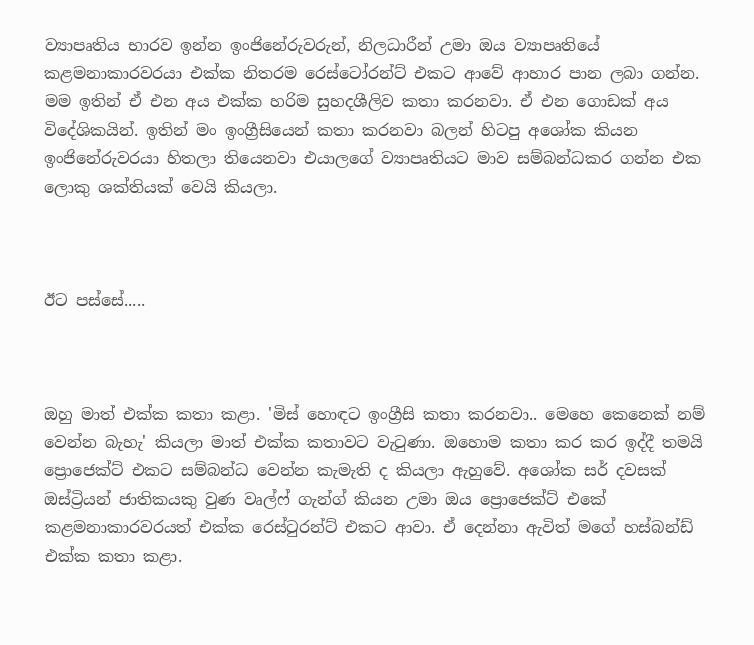ව්‍යාපෘතිය භාරව ඉන්න ඉංජිනේරුවරුන්, නිලධාරීන් උමා ඔය ව්‍යාපෘතියේ කළමනාකාරවරයා එක්ක නිතරම රෙස්ටෝරන්ට් එකට ආවේ ආහාර පාන ලබා ගන්න. මම ඉතින් ඒ එන අය එක්ක හරිම සුහදශීලිව කතා කරනවා. ඒ එන ගොඩක් අය විදේශිකයින්. ඉතින් මං ඉංග්‍රීසියෙන් කතා කරනවා බලන් හිටපු අශෝක කියන ඉංජිනේරුවරයා හිතලා තියෙනවා එයාලගේ ව්‍යාපෘතියට මාව සම්බන්ධකර ගන්න එක ලොකු ශක්තියක් වෙයි කියලා.



ඊට පස්සේ.....



ඔහු මාත් එක්ක කතා කළා. 'මිස් හොඳට ඉංග්‍රීසි කතා කරනවා.. මෙහෙ කෙනෙක් නම් වෙන්න බැහැ' කියලා මාත් එක්ක කතාවට වැටුණා. ඔහොම කතා කර කර ඉද්දී තමයි ප්‍රොජෙක්ට් එකට සම්බන්ධ වෙන්න කැමැති ද කියලා ඇහුවේ. අශෝක සර් දවසක් ඔස්ට්‍රියන් ජාතිකයකු වුණ වෘල්ෆ් ගැන්ග් කියන උමා ඔය ප්‍රොජෙක්ට් එකේ කළමනාකාරවරයත් එක්ක රෙස්ටුරන්ට් එකට ආවා. ඒ දෙන්නා ඇවිත් මගේ හස්බන්ඩ් එක්ක කතා කළා.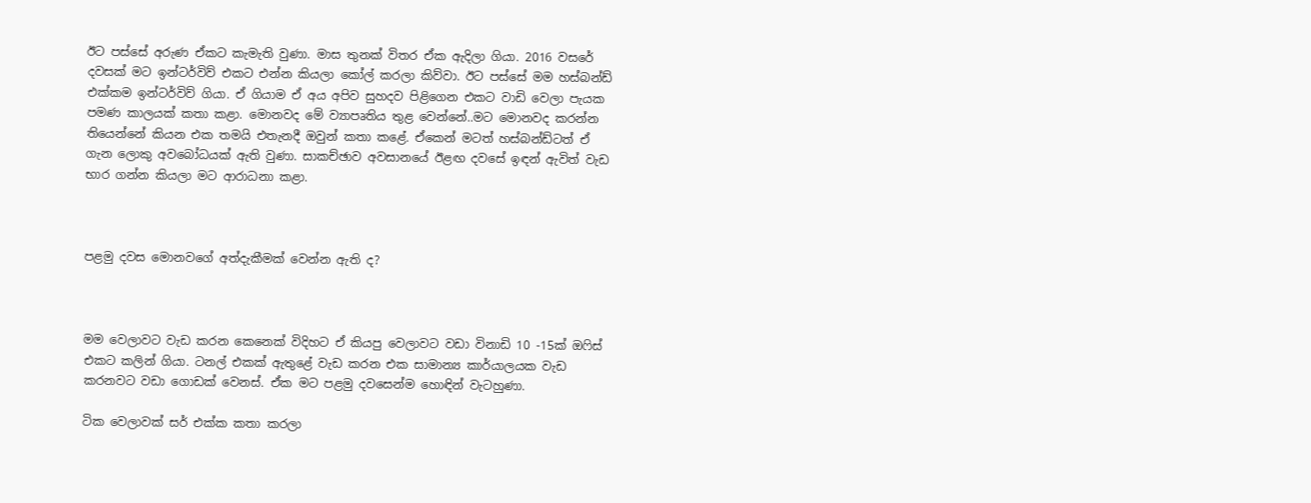ඊට පස්සේ අරුණ ඒකට කැමැති වුණා. මාස තුනක් විතර ඒක ඇදිලා ගියා. 2016 වසරේ දවසක් මට ඉන්ටර්විව් එකට එන්න කියලා කෝල් කරලා කිව්වා. ඊට පස්සේ මම හස්බන්ඩ් එක්කම ඉන්ටර්විව් ගියා. ඒ ගියාම ඒ අය අපිව සුහදව පිළිගෙන එකට වාඩි වෙලා පැයක පමණ කාලයක් කතා කළා. මොනවද මේ ව්‍යාපෘතිය තුළ වෙන්නේ..මට මොනවද කරන්න තියෙන්නේ කියන එක තමයි එතැනදී ඔවුන් කතා කළේ. ඒකෙන් මටත් හස්බන්ඩ්ටත් ඒ ගැන ලොකු අවබෝධයක් ඇති වුණා. සාකච්ඡාව අවසානයේ ඊළඟ දවසේ ඉඳන් ඇවිත් වැඩ භාර ගන්න කියලා මට ආරාධනා කළා.



පළමු දවස මොනවගේ අත්දැකීමක් වෙන්න ඇති ද?



මම වෙලාවට වැඩ කරන කෙනෙක් විදිහට ඒ කියපු වෙලාවට වඩා විනාඩි 10 -15ක් ඔෆිස් එකට කලින් ගියා. ටනල් එකක් ඇතුළේ වැඩ කරන එක සාමාන්‍ය කාර්යාලයක වැඩ කරනවට වඩා ගොඩක් වෙනස්. ඒක මට පළමු දවසෙන්ම හොඳින් වැටහුණා.

ටික වෙලාවක් සර් එක්ක කතා කරලා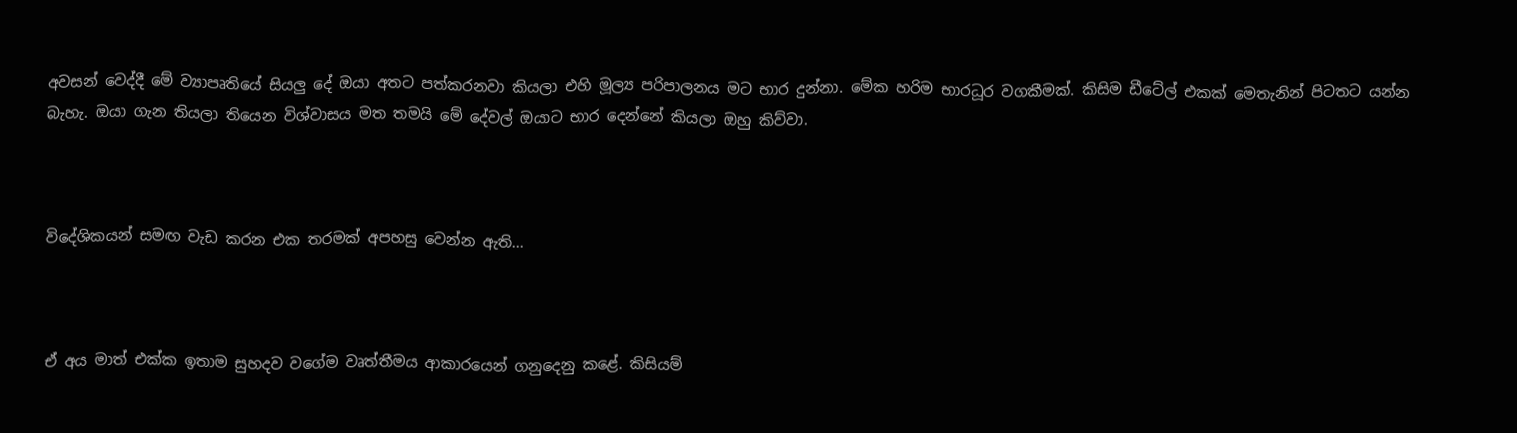අවසන් වෙද්දී මේ ව්‍යාපෘතියේ සියලු දේ ඔයා අතට පත්කරනවා කියලා එහි මූල්‍ය පරිපාලනය මට භාර දුන්නා. මේක හරිම භාරධූර වගකීමක්. කිසිම ඩීටේල් එකක් මෙතැනින් පිටතට යන්න බැහැ. ඔයා ගැන තියලා තියෙන විශ්වාසය මත තමයි මේ දේවල් ඔයාට භාර දෙන්නේ කියලා ඔහු කිව්වා.



විදේශිකයන් සමඟ වැඩ කරන එක තරමක් අපහසු වෙන්න ඇති...



ඒ අය මාත් එක්ක ඉතාම සුහදව වගේම වෘත්තීමය ආකාරයෙන් ගනුදෙනු කළේ. කිසියම්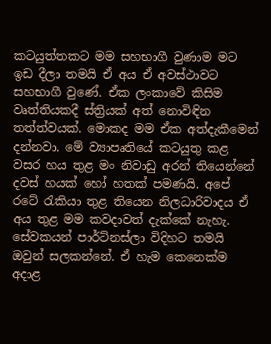කටයුත්තකට මම සහභාගී වුණාම මට ඉඩ දීලා තමයි ඒ අය ඒ අවස්ථාවට සහභාගී වුණේ. ඒක ලංකාවේ කිසිම වෘත්තියකදී ස්ත්‍රියක් අත් නොවිඳින තත්ත්වයක්. මොකද මම ඒක අත්දැකීමෙන් දන්නවා. මේ ව්‍යාපෘතියේ කටයුතු කළ වසර හය තුළ මං නිවාඩු අරන් තියෙන්නේ දවස් හයක් හෝ හතක් පමණයි. අපේ රටේ රැකියා තුළ තියෙන නිලධාරිවාදය ඒ අය තුළ මම කවදාවත් දැක්කේ නැහැ. සේවකයන් පාර්ට්නස්ලා විදිහට තමයි ඔවුන් සලකන්නේ. ඒ හැම කෙනෙක්ම අදාළ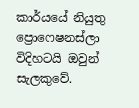කාර්යයේ නියුතු ප්‍රොෆෙෂනස්ලා විදිහටයි ඔවුන් සැලකුවේ.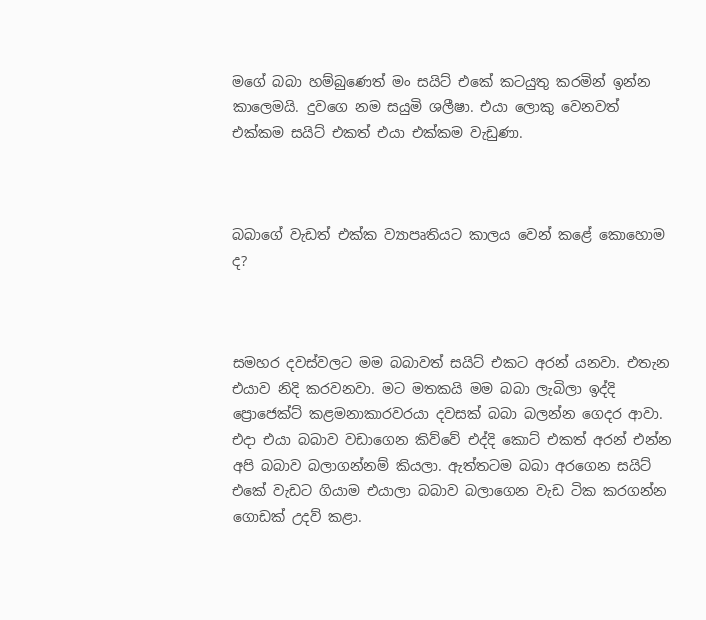මගේ බබා හම්බුණෙත් මං සයිට් එකේ කටයුතු කරමින් ඉන්න කාලෙමයි. දුවගෙ නම සයුමි ශලීෂා. එයා ලොකු වෙනවත් එක්කම සයිට් එකත් එයා එක්කම වැඩුණා.



බබාගේ වැඩත් එක්ක ව්‍යාපෘතියට කාලය වෙන් කළේ කොහොම ද?



සමහර දවස්වලට මම බබාවත් සයිට් එකට අරන් යනවා. එතැන එයාව නිදි කරවනවා. මට මතකයි මම බබා ලැබිලා ඉද්දි ප්‍රොජෙක්ට් කළමනාකාරවරයා දවසක් බබා බලන්න ගෙදර ආවා. එදා එයා බබාව වඩාගෙන කිව්වේ එද්දි කොට් එකත් අරන් එන්න අපි බබාව බලාගන්නම් කියලා. ඇත්තටම බබා අරගෙන සයිට් එකේ වැඩට ගියාම එයාලා බබාව බලාගෙන වැඩ ටික කරගන්න ගොඩක් උදව් කළා.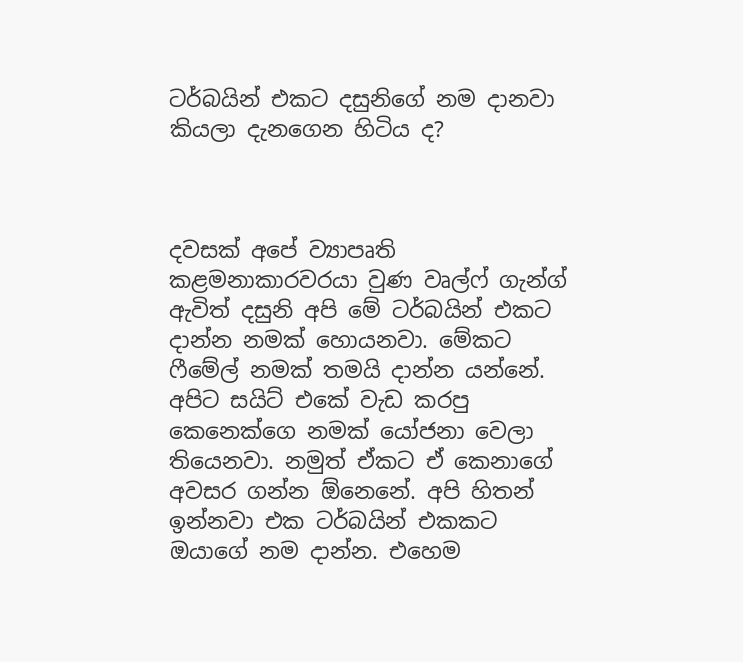ටර්බයින් එකට දසුනිගේ නම දානවා කියලා දැනගෙන හිටිය ද?



දවසක් අපේ ව්‍යාපෘති කළමනාකාරවරයා වුණ වෘල්ෆ් ගැන්ග් ඇවිත් දසුනි අපි මේ ටර්බයින් එකට දාන්න නමක් හොයනවා. මේකට ෆීමේල් නමක් තමයි දාන්න යන්නේ. අපිට සයිට් එකේ වැඩ කරපු කෙනෙක්ගෙ නමක් යෝජනා වෙලා තියෙනවා. නමුත් ඒකට ඒ කෙනාගේ අවසර ගන්න ඕනෙනේ. අපි හිතන් ඉන්නවා එක ටර්බයින් එකකට ඔයාගේ නම දාන්න. එහෙම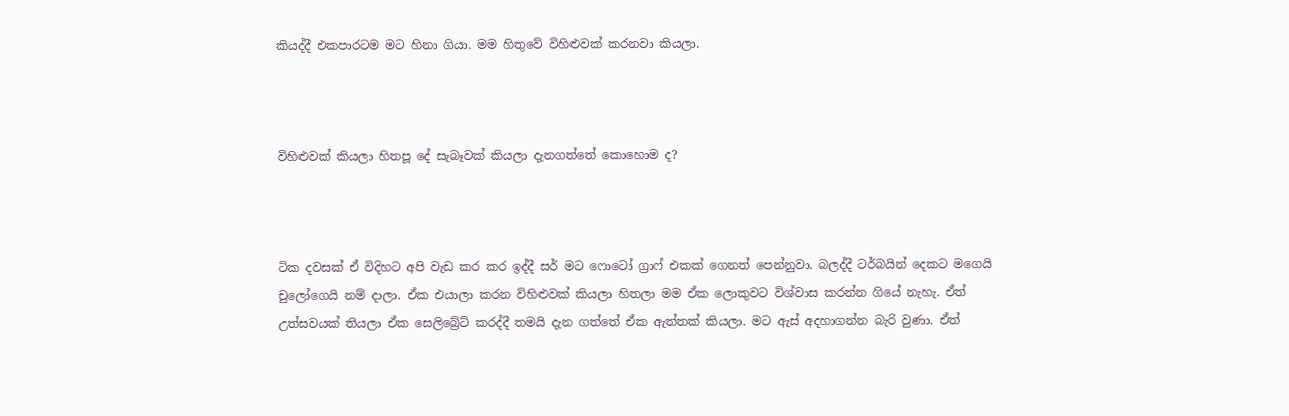කියද්දී එකපාරටම මට හිනා ගියා. මම හිතුවේ විහිළුවක් කරනවා කියලා.



විහිළුවක් කියලා හිතපූ දේ සැබෑවක් කියලා දැනගත්තේ කොහොම ද?



ටික දවසක් ඒ විදිහට අපි වැඩ කර කර ඉද්දී සර් මට ෆොටෝ ග්‍රාෆ් එකක් ගෙනත් පෙන්නුවා. බලද්දී ටර්බයින් දෙකට මගෙයි චුලෝගෙයි නම් දාලා. ඒක එයාලා කරන විහිළුවක් කියලා හිතලා මම ඒක ලොකුවට විශ්වාස කරන්න ගියේ නැහැ. ඒත් උත්සවයක් තියලා ඒක සෙලිබ්‍රේට් කරද්දී තමයි දැන ගත්තේ ඒක ඇත්තක් කියලා. මට ඇස් අදහාගන්න බැරි වුණා. ඒත්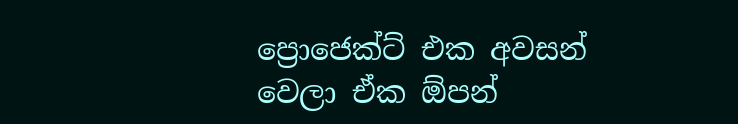ප්‍රොජෙක්ට් එක අවසන් වෙලා ඒක ඕපන්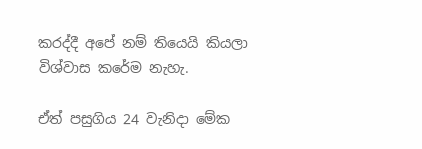කරද්දී අපේ නම් තියෙයි කියලා විශ්වාස කරේම නැහැ.

ඒත් පසුගිය 24 වැනිදා මේක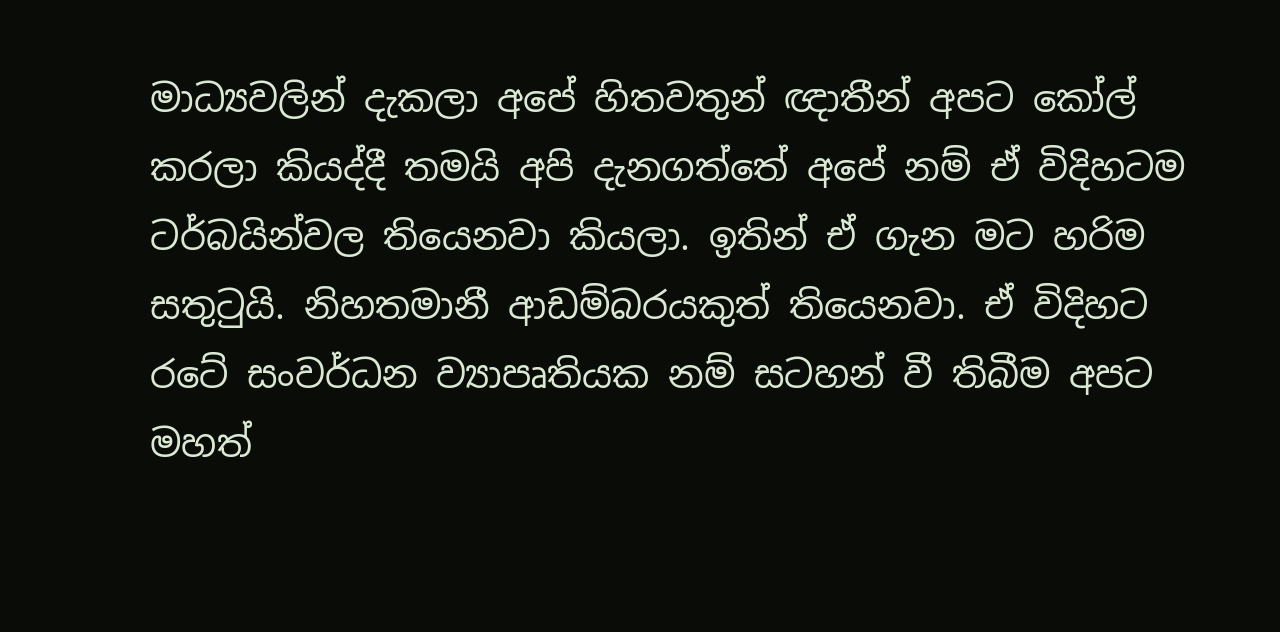මාධ්‍යවලින් දැකලා අපේ හිතවතුන් ඥාතීන් අපට කෝල් කරලා කියද්දී තමයි අපි දැනගත්තේ අපේ නම් ඒ විදිහටම ටර්බයින්වල තියෙනවා කියලා. ඉතින් ඒ ගැන මට හරිම සතුටුයි. නිහතමානී ආඩම්බරයකුත් තියෙනවා. ඒ විදිහට රටේ සංවර්ධන ව්‍යාපෘතියක නම් සටහන් වී තිබීම අපට මහත්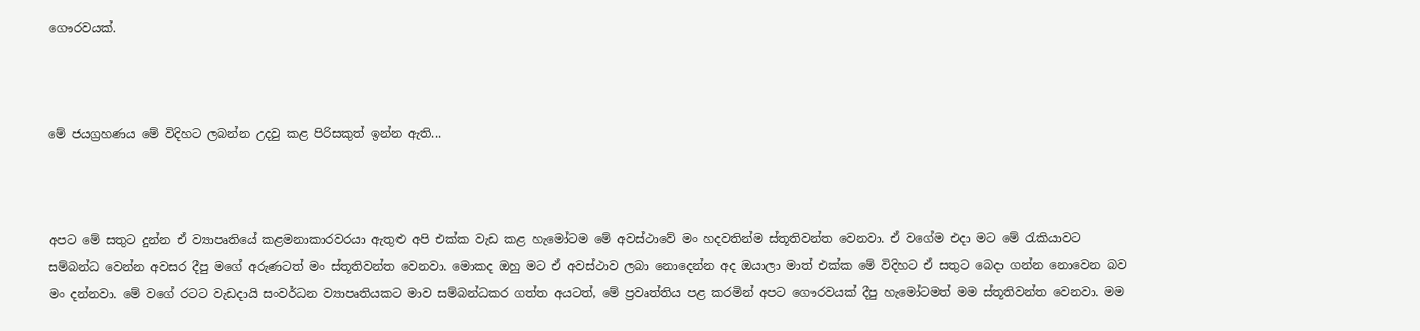ගෞරවයක්.



මේ ජයග්‍රහණය මේ විදිහට ලබන්න උදවු කළ පිරිසකුත් ඉන්න ඇති...



අපට මේ සතුට දුන්න ඒ ව්‍යාපෘතියේ කළමනාකාරවරයා ඇතුළු අපි එක්ක වැඩ කළ හැමෝටම මේ අවස්ථාවේ මං හදවතින්ම ස්තූතිවන්ත වෙනවා. ඒ වගේම එදා මට මේ රැකියාවට සම්බන්ධ වෙන්න අවසර දීපු මගේ අරුණටත් මං ස්තූතිවන්ත වෙනවා. මොකද ඔහු මට ඒ අවස්ථාව ලබා නොදෙන්න අද ඔයාලා මාත් එක්ක මේ විදිහට ඒ සතුට බෙදා ගන්න නොවෙන බව මං දන්නවා. මේ වගේ රටට වැඩදායි සංවර්ධන ව්‍යාපෘතියකට මාව සම්බන්ධකර ගත්ත අයටත්, මේ ප්‍රවෘත්තිය පළ කරමින් අපට ගෞරවයක් දීපු හැමෝටමත් මම ස්තූතිවන්ත වෙනවා. මම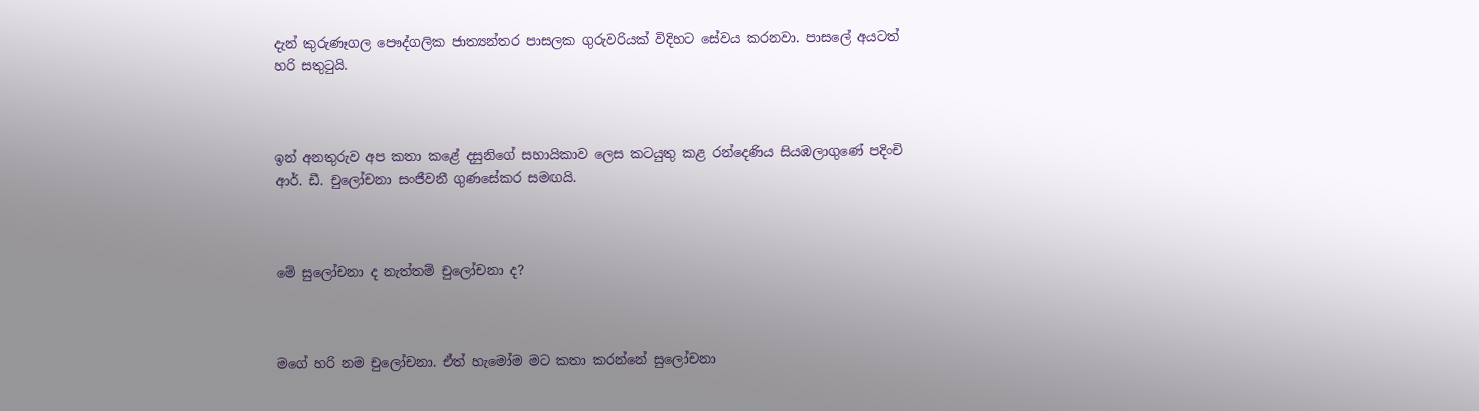දැන් කුරුණෑගල පෞද්ගලික ජාත්‍යන්තර පාසලක ගුරුවරියක් විදිහට සේවය කරනවා. පාසලේ අයටත් හරි සතුටුයි.



ඉන් අනතුරුව අප කතා කළේ දසුනිගේ සහායිකාව ලෙස කටයුතු කළ රන්දෙණිය සියඹලාගුණේ පදිංචි ආර්. ඩී. චුලෝචනා සංජීවනී ගුණසේකර සමඟයි.



මේ සුලෝචනා ද නැත්තම් චුලෝචනා ද?



මගේ හරි නම චුලෝචනා. ඒත් හැමෝම මට කතා කරන්නේ සුලෝචනා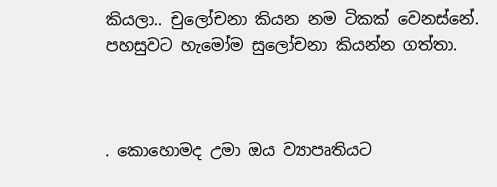කියලා.. චුලෝචනා කියන නම ටිකක් වෙනස්නේ. පහසුවට හැමෝම සුලෝචනා කියන්න ගත්තා.



. කොහොමද උමා ඔය ව්‍යාපෘතියට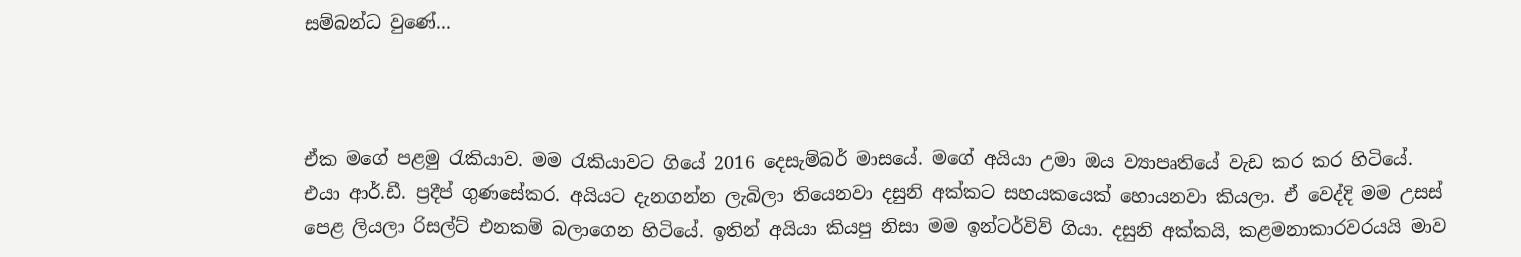සම්බන්ධ වුණේ...



ඒක මගේ පළමු රැකියාව. මම රැකියාවට ගියේ 2016 දෙසැම්බර් මාසයේ. මගේ අයියා උමා ඔය ව්‍යාපෘතියේ වැඩ කර කර හිටියේ. එයා ආර්.ඩී. ප්‍රදීප් ගුණසේකර. අයියට දැනගන්න ලැබිලා තියෙනවා දසුනි අක්කට සහයකයෙක් හොයනවා කියලා. ඒ වෙද්දි මම උසස් පෙළ ලියලා රිසල්ට් එනකම් බලාගෙන හිටියේ. ඉතින් අයියා කියපු නිසා මම ඉන්ටර්විව් ගියා. දසුනි අක්කයි, කළමනාකාරවරයයි මාව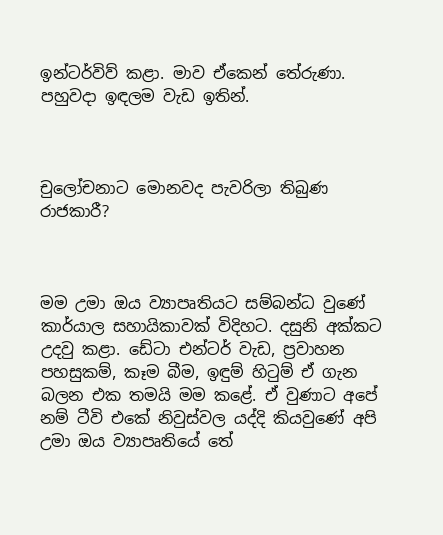ඉන්ටර්විව් කළා. මාව ඒකෙන් තේරුණා. පහුවදා ඉඳලම වැඩ ඉතින්.



චුලෝචනාට මොනවද පැවරිලා තිබුණ රාජකාරී?



මම උමා ඔය ව්‍යාපෘතියට සම්බන්ධ වුණේ කාර්යාල සහායිකාවක් විදිහට. දසුනි අක්කට උදවු කළා. ඩේටා එන්ටර් වැඩ, ප්‍රවාහන පහසුකම්, කෑම බීම, ඉඳුම් හිටුම් ඒ ගැන බලන එක තමයි මම කළේ. ඒ වුණාට අපේ නම් ටීවි එකේ නිවුස්වල යද්දි කියවුණේ අපි උමා ඔය ව්‍යාපෘතියේ තේ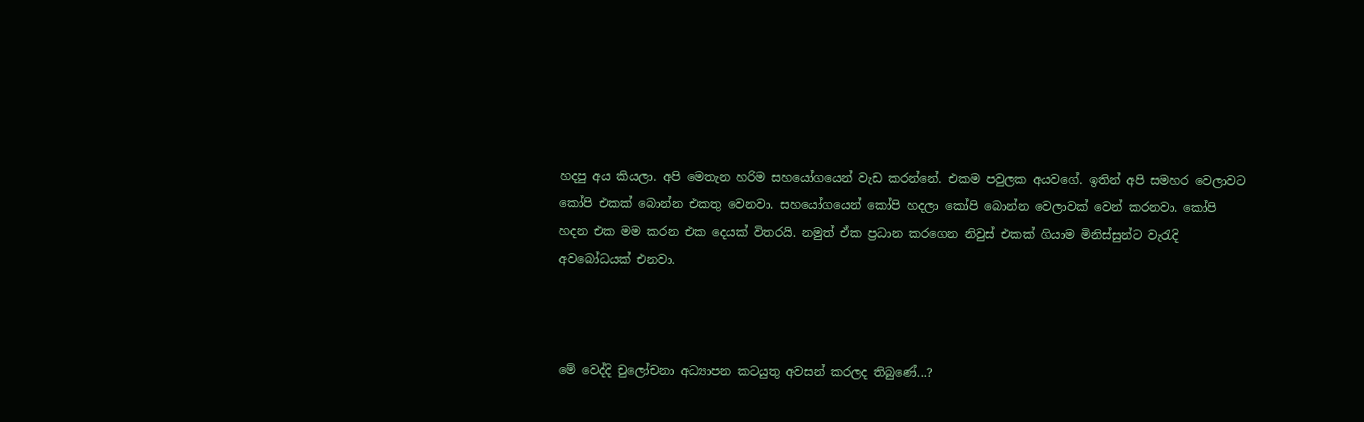හදපු අය කියලා. අපි මෙතැන හරිම සහයෝගයෙන් වැඩ කරන්නේ. එකම පවුලක අයවගේ. ඉතින් අපි සමහර වෙලාවට කෝපි එකක් බොන්න එකතු වෙනවා. සහයෝගයෙන් කෝපි හදලා කෝපි බොන්න වෙලාවක් වෙන් කරනවා. කෝපි හදන එක මම කරන එක දෙයක් විතරයි. නමුත් ඒක ප්‍රධාන කරගෙන නිවුස් එකක් ගියාම මිනිස්සුන්ට වැරැදි අවබෝධයක් එනවා.



මේ වෙද්දි චුලෝචනා අධ්‍යාපන කටයුතු අවසන් කරලද තිබුණේ...?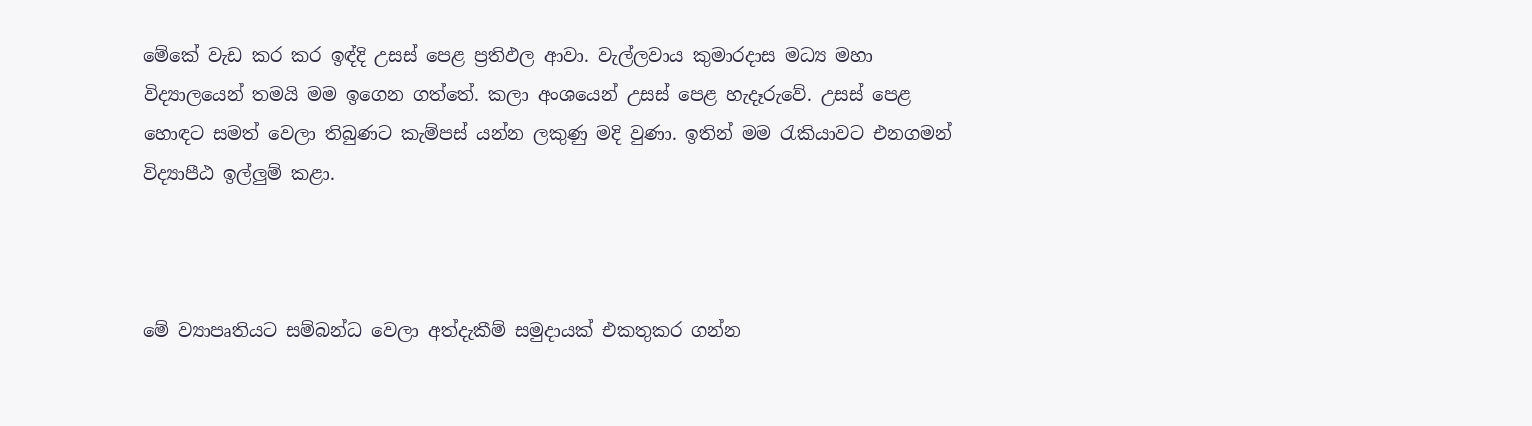මේකේ වැඩ කර කර ඉඳ්දි උසස් පෙළ ප්‍රතිඵල ආවා. වැල්ලවාය කුමාරදාස මධ්‍ය මහා විද්‍යාලයෙන් තමයි මම ඉගෙන ගත්තේ. කලා අංශයෙන් උසස් පෙළ හැදෑරුවේ. උසස් පෙළ හොඳට සමත් වෙලා තිබුණට කැම්පස් යන්න ලකුණු මදි වුණා. ඉතින් මම රැකියාවට එනගමන් විද්‍යාපීඨ ඉල්ලුම් කළා.



මේ ව්‍යාපෘතියට සම්බන්ධ වෙලා අත්දැකීම් සමුදායක් එකතුකර ගන්න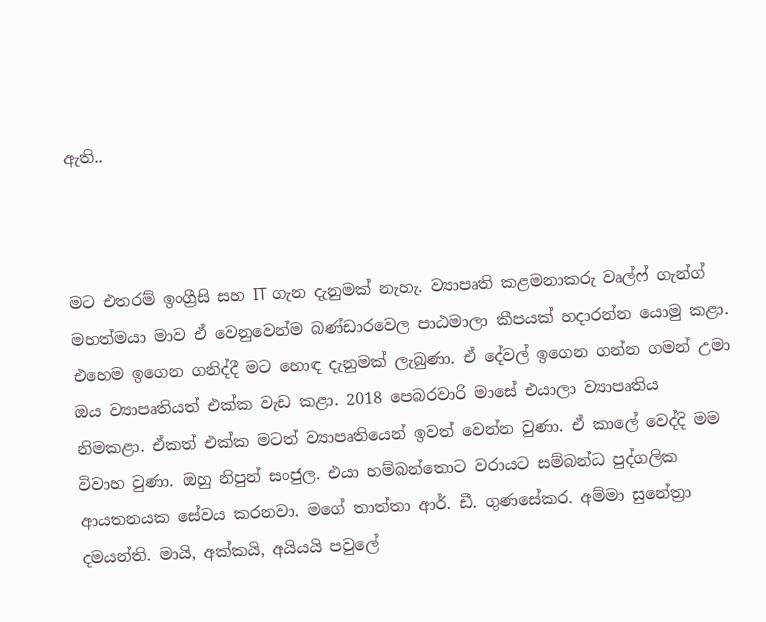ඇති..



මට එතරම් ඉංග්‍රීසි සහ IT ගැන දැනුමක් නැහැ. ව්‍යාපෘති කළමනාකරු වෘල්ෆ් ගැන්ග් මහත්මයා මාව ඒ වෙනුවෙන්ම බණ්ඩාරවෙල පාඨමාලා කීපයක් හදාරන්න යොමු කළා. එහෙම ඉගෙන ගනිද්දී මට හොඳ දැනුමක් ලැබුණා. ඒ දේවල් ඉගෙන ගන්න ගමන් උමා ඔය ව්‍යාපෘතියත් එක්ක වැඩ කළා. 2018 පෙබරවාරි මාසේ එයාලා ව්‍යාපෘතිය නිමකළා. ඒකත් එක්ක මටත් ව්‍යාපෘතියෙන් ඉවත් වෙන්න වුණා. ඒ කාලේ වෙද්දි මම විවාහ වුණා. ඔහු නිපුන් සංජුල. එයා හම්බන්තොට වරායට සම්බන්ධ පුද්ගලික ආයතනයක සේවය කරනවා. මගේ තාත්තා ආර්. ඩී. ගුණසේකර. අම්මා සුනේත්‍රා දමයන්ති. මායි, අක්කයි, අයියයි පවුලේ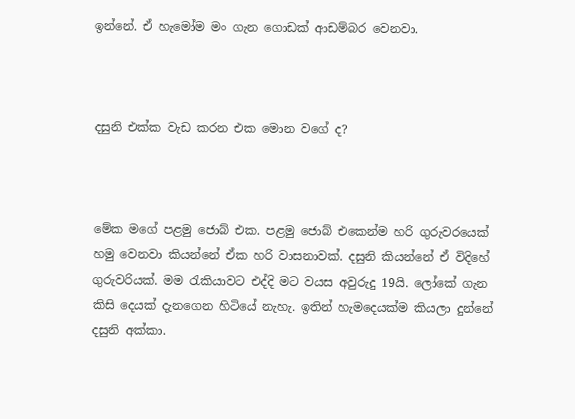ඉන්නේ. ඒ හැමෝම මං ගැන ගොඩක් ආඩම්බර වෙනවා.



දසුනි එක්ක වැඩ කරන එක මොන වගේ ද?



මේක මගේ පළමු ජොබ් එක. පළමු ජොබ් එකෙන්ම හරි ගුරුවරයෙක් හමු වෙනවා කියන්නේ ඒක හරි වාසනාවක්. දසුනි කියන්නේ ඒ විදිහේ ගුරුවරියක්. මම රැකියාවට එද්දි මට වයස අවුරුදු 19යි. ලෝකේ ගැන කිසි දෙයක් දැනගෙන හිටියේ නැහැ. ඉතින් හැමදෙයක්ම කියලා දුන්නේ දසුනි අක්කා.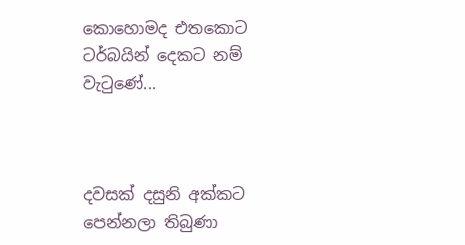කොහොමද එතකොට ටර්බයින් දෙකට නම් වැටුණේ...



දවසක් දසුනි අක්කට පෙන්නලා තිබුණා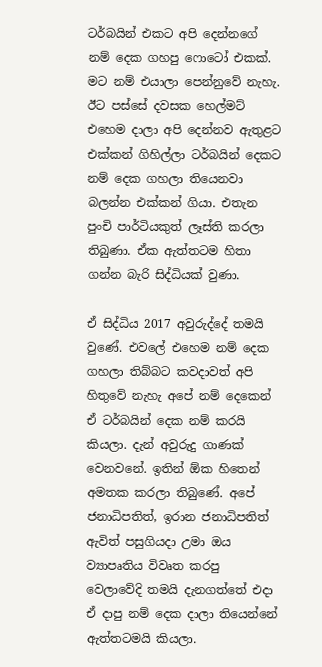ටර්බයින් එකට අපි දෙන්නගේ නම් දෙක ගහපු ෆොටෝ එකක්. මට නම් එයාලා පෙන්නුවේ නැහැ. ඊට පස්සේ දවසක හෙල්මට් එහෙම දාලා අපි දෙන්නව ඇතුළට එක්කන් ගිහිල්ලා ටර්බයින් දෙකට නම් දෙක ගහලා තියෙනවා බලන්න එක්කන් ගියා. එතැන පුංචි පාර්ටියකුත් ලෑස්ති කරලා තිබුණා. ඒක ඇත්තටම හිතා ගන්න බැරි සිද්ධියක් වුණා.

ඒ සිද්ධිය 2017 අවුරුද්දේ තමයි වුණේ. එවලේ එහෙම නම් දෙක ගහලා තිබ්බට කවදාවත් අපි හිතුවේ නැහැ අපේ නම් දෙකෙන් ඒ ටර්බයින් දෙක නම් කරයි කියලා. දැන් අවුරුදු ගාණක් වෙනවනේ. ඉතින් ඕක හිතෙන් අමතක කරලා තිබුණේ. අපේ ජනාධිපතිත්, ඉරාන ජනාධිපතිත් ඇවිත් පසුගියදා උමා ඔය ව්‍යාපෘතිය විවෘත කරපු වෙලාවේදි තමයි දැනගත්තේ එදා ඒ දාපු නම් දෙක දාලා තියෙන්නේ ඇත්තටමයි කියලා.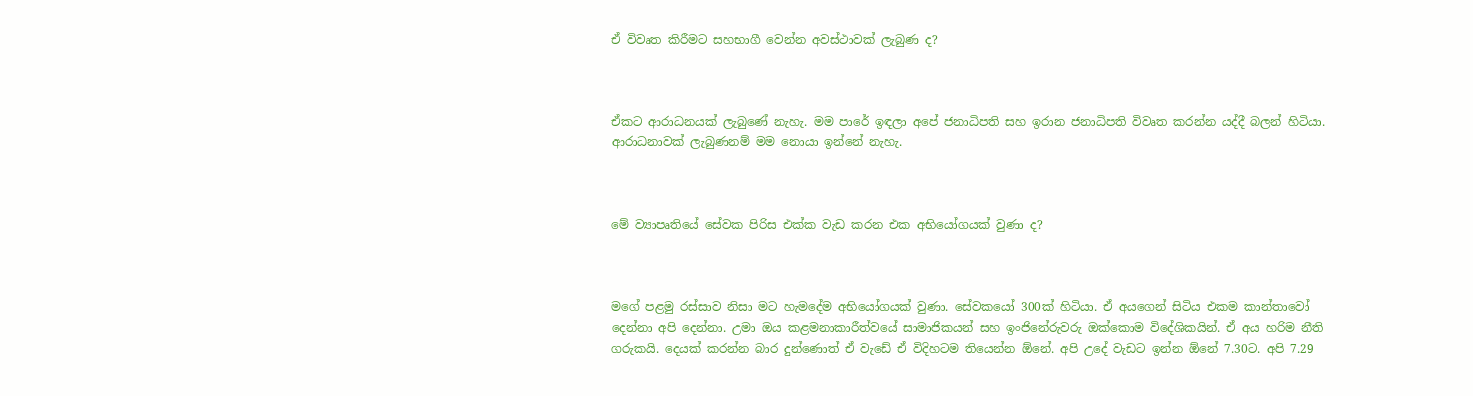ඒ විවෘත කිරීමට සහභාගී වෙන්න අවස්ථාවක් ලැබුණ ද?



ඒකට ආරාධනයක් ලැබුණේ නැහැ. මම පාරේ ඉඳලා අපේ ජනාධිපති සහ ඉරාන ජනාධිපති විවෘත කරන්න යද්දී බලන් හිටියා. ආරාධනාවක් ලැබුණනම් මම නොයා ඉන්නේ නැහැ.



මේ ව්‍යාපෘතියේ සේවක පිරිස එක්ක වැඩ කරන එක අභියෝගයක් වුණා ද?



මගේ පළමු රස්සාව නිසා මට හැමදේම අභියෝගයක් වුණා. සේවකයෝ 300ක් හිටියා. ඒ අයගෙන් සිටිය එකම කාන්තාවෝ දෙන්නා අපි දෙන්නා. උමා ඔය කළමනාකාරීත්වයේ සාමාජිකයන් සහ ඉංජිනේරුවරු ඔක්කොම විදේශිකයින්. ඒ අය හරිම නීති ගරුකයි. දෙයක් කරන්න බාර දුන්ණොත් ඒ වැඩේ ඒ විදිහටම තියෙන්න ඕනේ. අපි උදේ වැඩට ඉන්න ඕනේ 7.30ට. අපි 7.29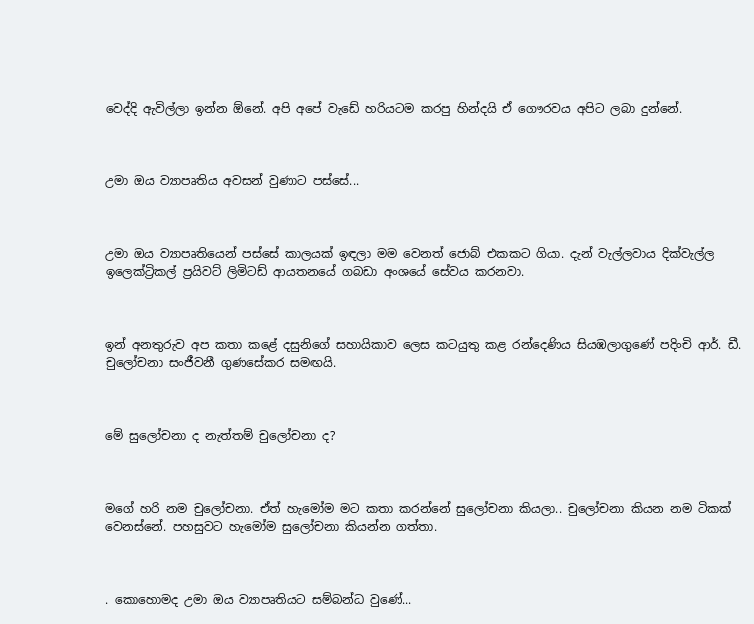වෙද්දි ඇවිල්ලා ඉන්න ඕනේ. අපි අපේ වැඩේ හරියටම කරපු හින්දයි ඒ ගෞරවය අපිට ලබා දුන්නේ.



උමා ඔය ව්‍යාපෘතිය අවසන් වුණාට පස්සේ...



උමා ඔය ව්‍යාපෘතියෙන් පස්සේ කාලයක් ඉඳලා මම වෙනත් ජොබ් එකකට ගියා. දැන් වැල්ලවාය දික්වැල්ල ඉලෙක්ට්‍රිකල් ප්‍රයිවට් ලිමිටඩ් ආයතනයේ ගබඩා අංශයේ සේවය කරනවා.



ඉන් අනතුරුව අප කතා කළේ දසුනිගේ සහායිකාව ලෙස කටයුතු කළ රන්දෙණිය සියඹලාගුණේ පදිංචි ආර්. ඩී. චුලෝචනා සංජීවනී ගුණසේකර සමඟයි.



මේ සුලෝචනා ද නැත්තම් චුලෝචනා ද?



මගේ හරි නම චුලෝචනා. ඒත් හැමෝම මට කතා කරන්නේ සුලෝචනා කියලා.. චුලෝචනා කියන නම ටිකක් වෙනස්නේ. පහසුවට හැමෝම සුලෝචනා කියන්න ගත්තා.



. කොහොමද උමා ඔය ව්‍යාපෘතියට සම්බන්ධ වුණේ...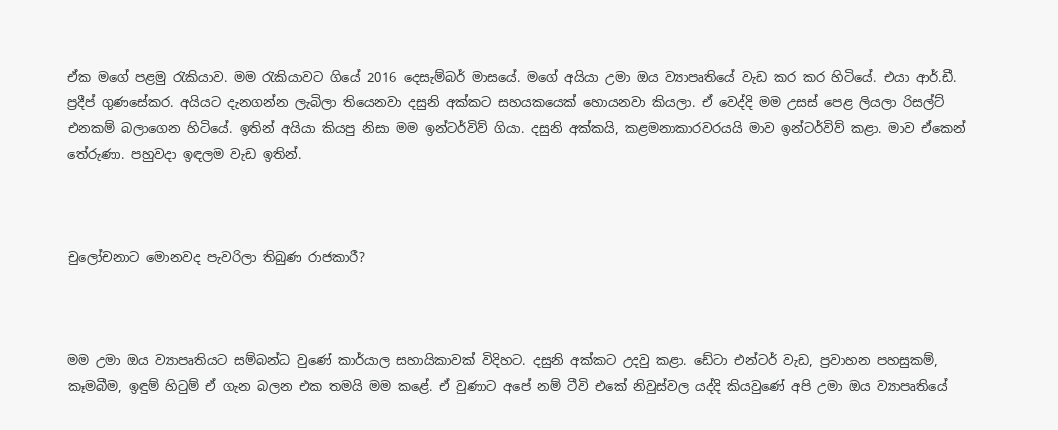ඒක මගේ පළමු රැකියාව. මම රැකියාවට ගියේ 2016 දෙසැම්බර් මාසයේ. මගේ අයියා උමා ඔය ව්‍යාපෘතියේ වැඩ කර කර හිටියේ. එයා ආර්.ඩී. ප්‍රදීප් ගුණසේකර. අයියට දැනගන්න ලැබිලා තියෙනවා දසුනි අක්කට සහයකයෙක් හොයනවා කියලා. ඒ වෙද්දි මම උසස් පෙළ ලියලා රිසල්ට් එනකම් බලාගෙන හිටියේ. ඉතින් අයියා කියපු නිසා මම ඉන්ටර්විව් ගියා. දසුනි අක්කයි, කළමනාකාරවරයයි මාව ඉන්ටර්විව් කළා. මාව ඒකෙන් තේරුණා. පහුවදා ඉඳලම වැඩ ඉතින්.



චුලෝචනාට මොනවද පැවරිලා තිබුණ රාජකාරී?



මම උමා ඔය ව්‍යාපෘතියට සම්බන්ධ වුණේ කාර්යාල සහායිකාවක් විදිහට. දසුනි අක්කට උදවු කළා. ඩේටා එන්ටර් වැඩ, ප්‍රවාහන පහසුකම්, කෑමබීම, ඉඳුම් හිටුම් ඒ ගැන බලන එක තමයි මම කළේ. ඒ වුණාට අපේ නම් ටීවි එකේ නිවුස්වල යද්දි කියවුණේ අපි උමා ඔය ව්‍යාපෘතියේ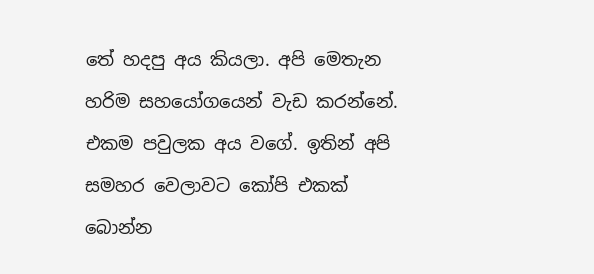තේ හදපු අය කියලා. අපි මෙතැන හරිම සහයෝගයෙන් වැඩ කරන්නේ. එකම පවුලක අය වගේ. ඉතින් අපි සමහර වෙලාවට කෝපි එකක් බොන්න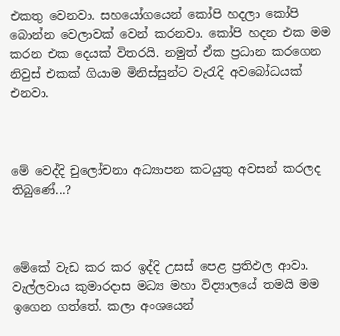එකතු වෙනවා. සහයෝගයෙන් කෝපි හදලා කෝපි බොන්න වෙලාවක් වෙන් කරනවා. කෝපි හදන එක මම කරන එක දෙයක් විතරයි. නමුත් ඒක ප්‍රධාන කරගෙන නිවුස් එකක් ගියාම මිනිස්සුන්ට වැරැදි අවබෝධයක් එනවා.



මේ වෙද්දි චුලෝචනා අධ්‍යාපන කටයුතු අවසන් කරලද තිබුණේ...?



මේකේ වැඩ කර කර ඉද්දි උසස් පෙළ ප්‍රතිඵල ආවා. වැල්ලවාය කුමාරදාස මධ්‍ය මහා විද්‍යාලයේ තමයි මම ඉගෙන ගත්තේ. කලා අංශයෙන්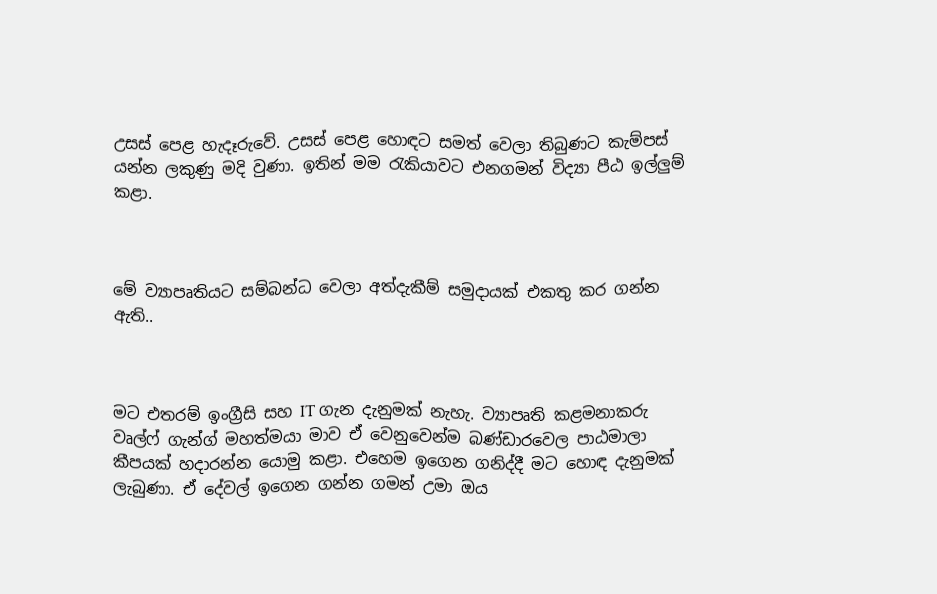උසස් පෙළ හැදෑරුවේ. උසස් පෙළ හොඳට සමත් වෙලා තිබුණට කැම්පස් යන්න ලකුණු මදි වුණා. ඉතින් මම රැකියාවට එනගමන් විද්‍යා පීඨ ඉල්ලුම් කළා.



මේ ව්‍යාපෘතියට සම්බන්ධ වෙලා අත්දැකීම් සමුදායක් එකතු කර ගන්න ඇති..



මට එතරම් ඉංග්‍රීසි සහ IT ගැන දැනුමක් නැහැ. ව්‍යාපෘති කළමනාකරු වෘල්ෆ් ගැන්ග් මහත්මයා මාව ඒ වෙනුවෙන්ම බණ්ඩාරවෙල පාඨමාලා කීපයක් හදාරන්න යොමු කළා. එහෙම ඉගෙන ගනිද්දී මට හොඳ දැනුමක් ලැබුණා. ඒ දේවල් ඉගෙන ගන්න ගමන් උමා ඔය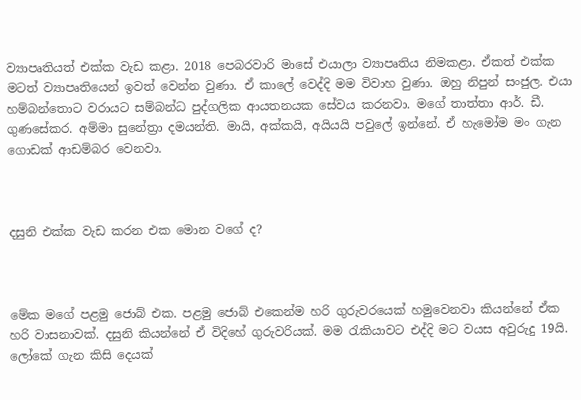ව්‍යාපෘතියත් එක්ක වැඩ කළා. 2018 පෙබරවාරි මාසේ එයාලා ව්‍යාපෘතිය නිමකළා. ඒකත් එක්ක මටත් ව්‍යාපෘතියෙන් ඉවත් වෙන්න වුණා. ඒ කාලේ වෙද්දි මම විවාහ වුණා. ඔහු නිපුන් සංජුල. එයා හම්බන්තොට වරායට සම්බන්ධ පුද්ගලික ආයතනයක සේවය කරනවා. මගේ තාත්තා ආර්. ඩී. ගුණසේකර. අම්මා සුනේත්‍රා දමයන්ති. මායි, අක්කයි, අයියයි පවුලේ ඉන්නේ. ඒ හැමෝම මං ගැන ගොඩක් ආඩම්බර වෙනවා.



දසුනි එක්ක වැඩ කරන එක මොන වගේ ද?



මේක මගේ පළමු ජොබ් එක. පළමු ජොබ් එකෙන්ම හරි ගුරුවරයෙක් හමුවෙනවා කියන්නේ ඒක හරි වාසනාවක්. දසුනි කියන්නේ ඒ විදිහේ ගුරුවරියක්. මම රැකියාවට එද්දි මට වයස අවුරුදු 19යි. ලෝකේ ගැන කිසි දෙයක්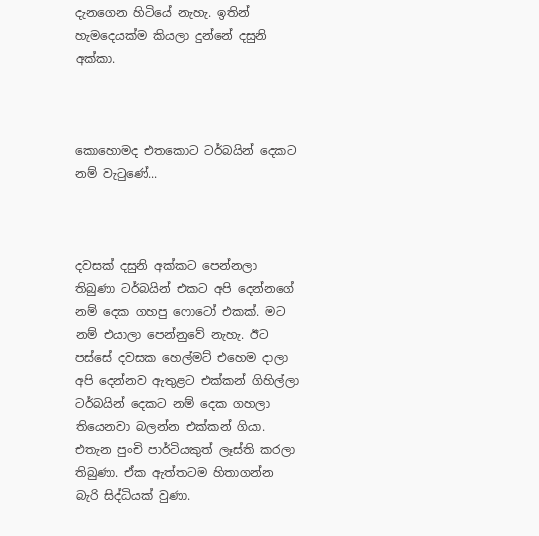දැනගෙන හිටියේ නැහැ. ඉතින් හැමදෙයක්ම කියලා දුන්නේ දසුනි අක්කා.



කොහොමද එතකොට ටර්බයින් දෙකට නම් වැටුණේ...



දවසක් දසුනි අක්කට පෙන්නලා තිබුණා ටර්බයින් එකට අපි දෙන්නගේ නම් දෙක ගහපු ෆොටෝ එකක්. මට නම් එයාලා පෙන්නුවේ නැහැ. ඊට පස්සේ දවසක හෙල්මට් එහෙම දාලා අපි දෙන්නව ඇතුළට එක්කන් ගිහිල්ලා ටර්බයින් දෙකට නම් දෙක ගහලා තියෙනවා බලන්න එක්කන් ගියා. එතැන පුංචි පාර්ටියකුත් ලෑස්ති කරලා තිබුණා. ඒක ඇත්තටම හිතාගන්න බැරි සිද්ධියක් වුණා.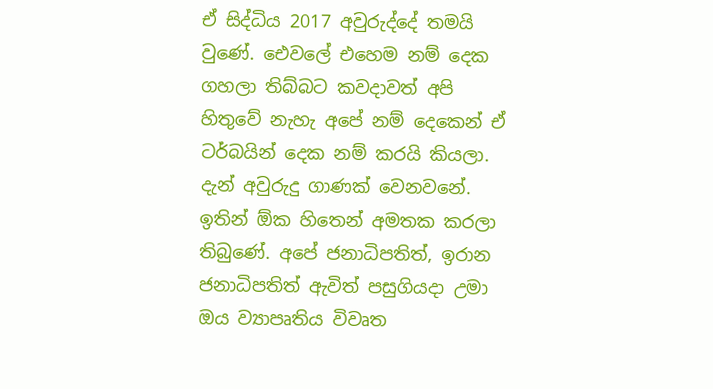ඒ සිද්ධිය 2017 අවුරුද්දේ තමයි වුණේ. එ‍ෙවලේ එහෙම නම් දෙක ගහලා තිබ්බට කවදාවත් අපි හිතුවේ නැහැ අපේ නම් දෙකෙන් ඒ ටර්බයින් දෙක නම් කරයි කියලා. දැන් අවුරුදු ගාණක් වෙනවනේ. ඉතින් ඕක හිතෙන් අමතක කරලා තිබුණේ. අපේ ජනාධිපතිත්, ඉරාන ජනාධිපතිත් ඇවිත් පසුගියදා උමා ඔය ව්‍යාපෘතිය විවෘත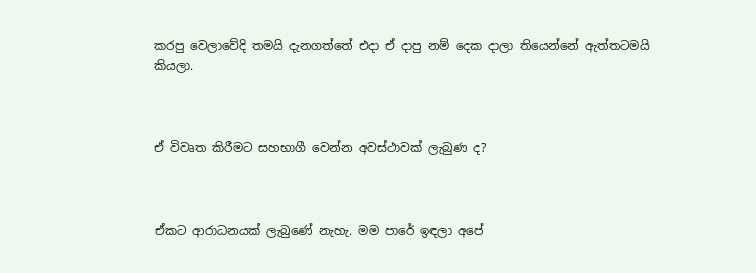කරපු වෙලාවේදි තමයි දැනගත්තේ එදා ඒ දාපු නම් දෙක දාලා තියෙන්නේ ඇත්තටමයි කියලා.



ඒ විවෘත කිරීමට සහභාගී වෙන්න අවස්ථාවක් ලැබුණ ද?



ඒකට ආරාධනයක් ලැබුණේ නැහැ. මම පාරේ ඉඳලා අපේ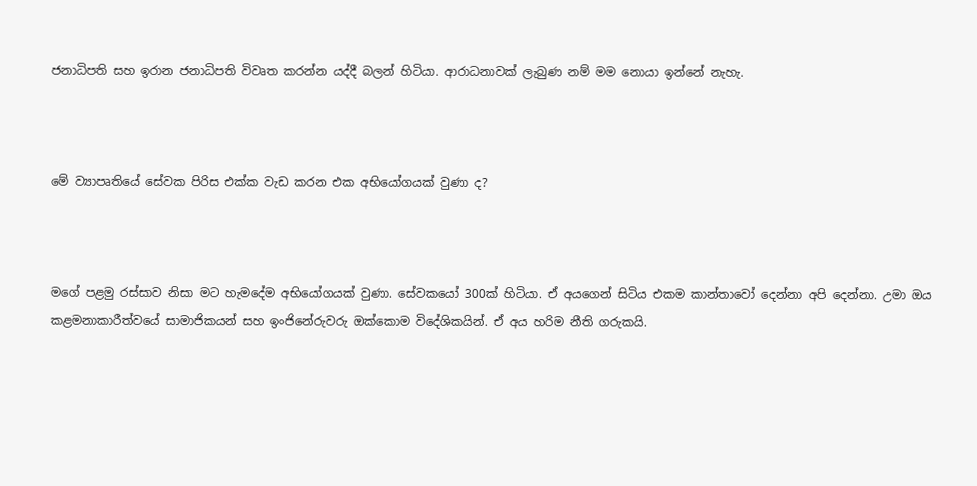ජනාධිපති සහ ඉරාන ජනාධිපති විවෘත කරන්න යද්දී බලන් හිටියා. ආරාධනාවක් ලැබුණ නම් මම නොයා ඉන්නේ නැහැ.



මේ ව්‍යාපෘතියේ සේවක පිරිස එක්ක වැඩ කරන එක අභියෝගයක් වුණා ද?



මගේ පළමු රස්සාව නිසා මට හැමදේම අභියෝගයක් වුණා. සේවකයෝ 300ක් හිටියා. ඒ අයගෙන් සිටිය එකම කාන්තාවෝ දෙන්නා අපි දෙන්නා. උමා ඔය කළමනාකාරීත්වයේ සාමාජිකයන් සහ ඉංජිනේරුවරු ඔක්කොම විදේශිකයින්. ඒ අය හරිම නීති ගරුකයි.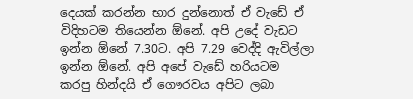දෙයක් කරන්න භාර දුන්නොත් ඒ වැඩේ ඒ විදිහටම තියෙන්න ඕනේ. අපි උදේ වැඩට ඉන්න ඕනේ 7.30ට. අපි 7.29 වෙද්දි ඇවිල්ලා ඉන්න ඕනේ. අපි අපේ වැඩේ හරියටම කරපු හින්දයි ඒ ගෞරවය අපිට ලබා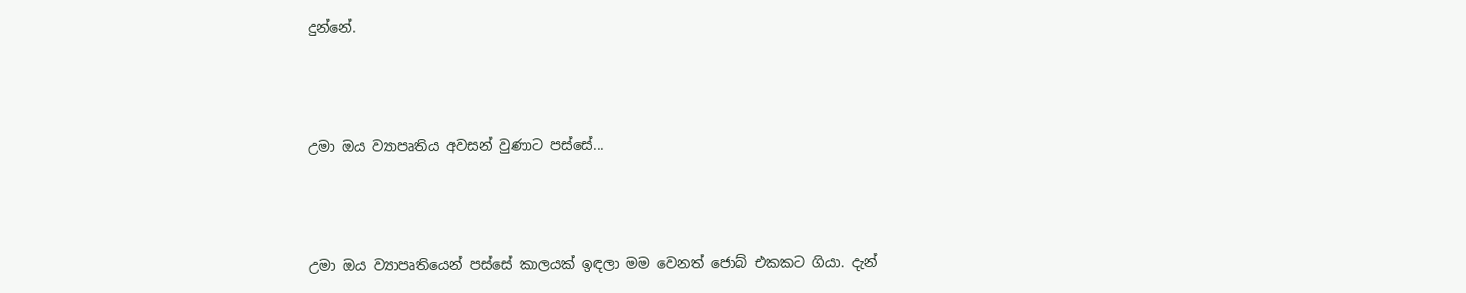දුන්නේ.



උමා ඔය ව්‍යාපෘතිය අවසන් වුණාට පස්සේ...



උමා ඔය ව්‍යාපෘතියෙන් පස්සේ කාලයක් ඉඳලා මම වෙනත් ජොබ් එකකට ගියා. දැන්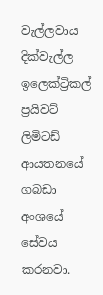වැල්ලවාය දික්වැල්ල ඉලෙක්ට්‍රිකල් ප්‍රයිවට් ලිමිටඩ් ආයතනයේ ගබඩා අංශයේ සේවය කරනවා.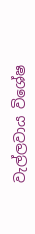වැල්ලවාය විශේෂ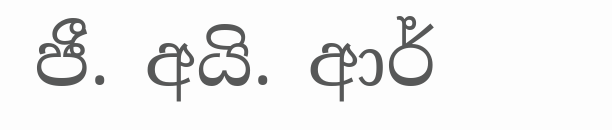ජී. අයි. ආර්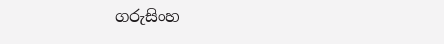ගරුසිංහ